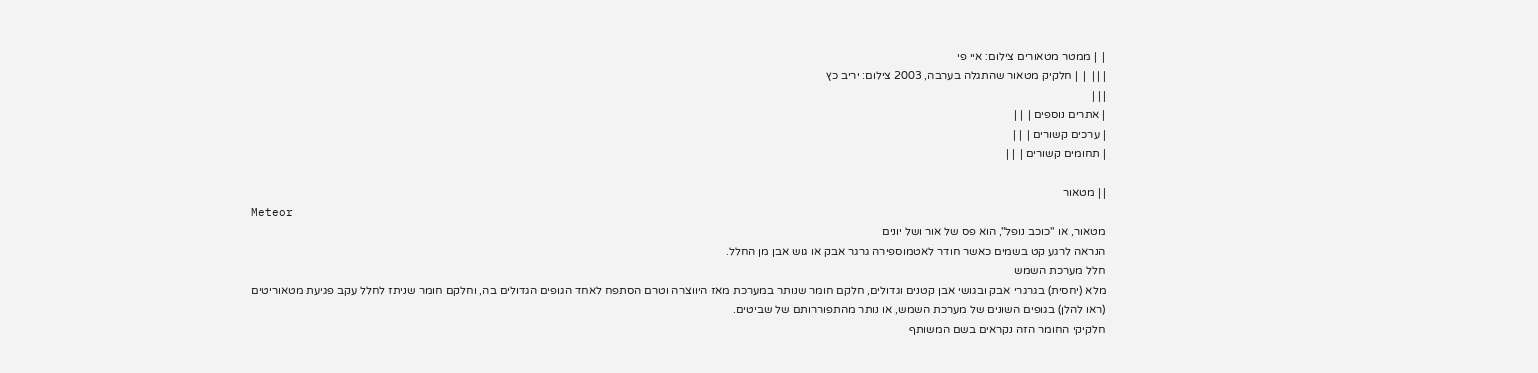|  | ממטר מטאורים צילום: איי פי
| | |  |  | חלקיק מטאור שהתגלה בערבה, 2003 צילום: יריב כץ
| | |
| אתרים נוספים |  | |
| ערכים קשורים |  | |
| תחומים קשורים |  | |

| | מטאור
Meteor
מטאור, או "כוכב נופל", הוא פס של אור ושל יונים
הנראה לרגע קט בשמים כאשר חודר לאטמוספירה גרגר אבק או גוש אבן מן החלל.
חלל מערכת השמש
מלא (יחסית) בגרגרי אבק ובגושי אבן קטנים וגדולים, חלקם חומר שנותר במערכת מאז היווצרה וטרם הסתפח לאחד הגופים הגדולים בה, וחלקם חומר שניתז לחלל עקב פגיעת מטאוריטים (ראו להלן) בגופים השונים של מערכת השמש, או נותר מהתפוררותם של שביטים.
חלקיקי החומר הזה נקראים בשם המשותף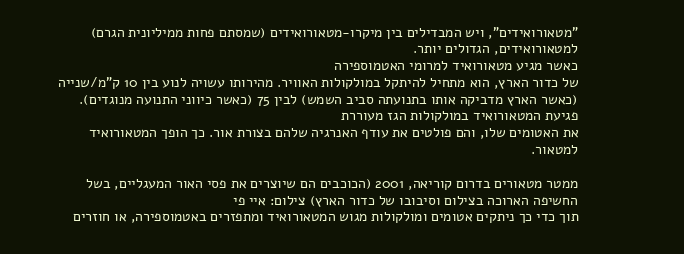"מטאורואידים", ויש המבדילים בין מיקרו-מטאורואידים (שמסתם פחות ממיליונית הגרם) למטאורואידים, הגדולים יותר.
כאשר מגיע מטאורואיד למרומי האטמוספירה
של כדור הארץ, הוא מתחיל להיתקל במולקולות האוויר. מהירותו עשויה לנוע בין 10 ק"מ/שנייה (כאשר הארץ מדביקה אותו בתנועתה סביב השמש) לבין 75 (כאשר כיווני התנועה מנוגדים). פגיעת המטאורואיד במולקולות הגז מעוררת
את האטומים שלו, והם פולטים את עודף האנרגיה שלהם בצורת אור. כך הופך המטאורואיד למטאור.

ממטר מטאורים בדרום קוריאה, 2001 (הכוכבים הם שיוצרים את פסי האור המעגליים, בשל החשיפה הארוכה בצילום וסיבובו של כדור הארץ) צילום: איי פי
תוך כדי כך ניתקים אטומים ומולקולות מגוש המטאורואיד ומתפזרים באטמוספירה, או חוזרים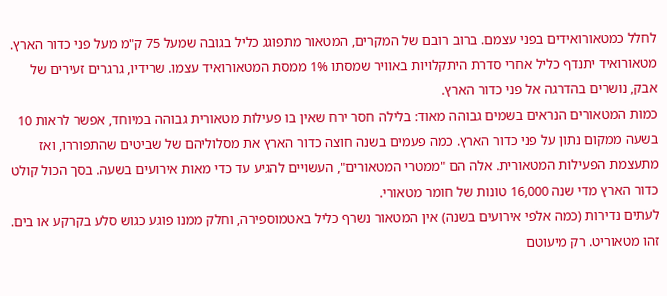לחלל כמטאורואידים בפני עצמם. ברוב רובם של המקרים, המטאור מתפוגג כליל בגובה שמעל 75 ק"מ מעל פני כדור הארץ. מטאורואיד יתנדף כליל אחרי סדרת היתקלויות באוויר שמסתו 1% ממסת המטאורואיד עצמו. שרידיו, גרגרים זעירים של אבק, נושרים בהדרגה אל פני כדור הארץ.
כמות המטאורים הנראים בשמים גבוהה מאוד: בלילה חסר ירח שאין בו פעילות מטאורית גבוהה במיוחד, אפשר לראות 10 בשעה ממקום נתון על פני כדור הארץ. כמה פעמים בשנה חוצה כדור הארץ את מסלוליהם של שביטים שהתפוררו, ואז מתעצמת הפעילות המטאורית. אלה הם "ממטרי המטאורים", העשויים להגיע עד כדי מאות אירועים בשעה. בסך הכול קולט כדור הארץ מדי שנה 16,000 טונות של חומר מטאורי.
לעתים נדירות (כמה אלפי אירועים בשנה) אין המטאור נשרף כליל באטמוספירה, וחלק ממנו פוגע כגוש סלע בקרקע או בים. זהו מטאוריט. רק מיעוטם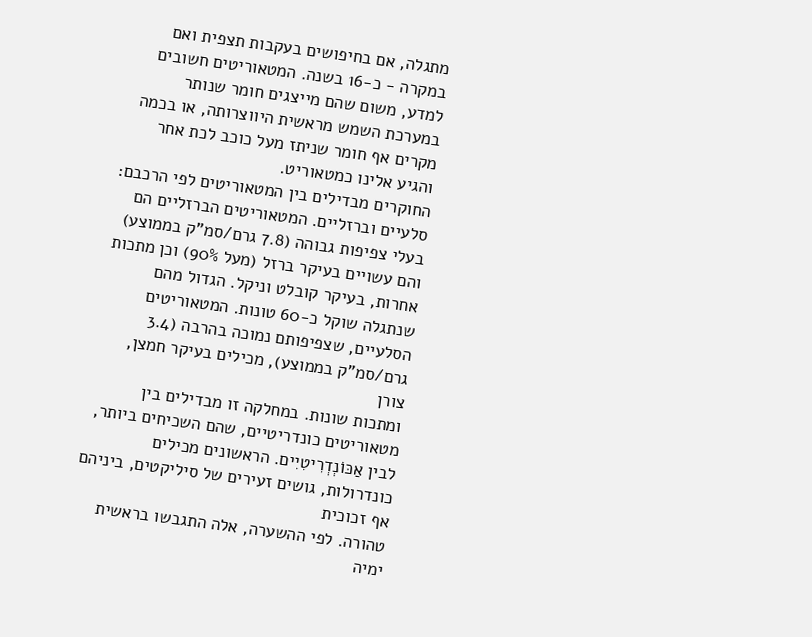מתגלה, אם בחיפושים בעקבות תצפית ואם במקרה - כ-16 בשנה. המטאוריטים חשובים למדע, משום שהם מייצגים חומר שנותר במערכת השמש מראשית היווצרותה, או בכמה מקרים אף חומר שניתז מעל כוכב לכת אחר והגיע אלינו כמטאוריט.
החוקרים מבדילים בין המטאוריטים לפי הרכבם: סלעיים וברזליים. המטאוריטים הברזליים הם בעלי צפיפות גבוהה (7.8 גרם/סמ"ק בממוצע) והם עשויים בעיקר ברזל (מעל 90%) וכן מתכות אחרות, בעיקר קובלט וניקל. הגדול מהם שנתגלה שוקל כ-60 טונות. המטאוריטים הסלעיים, שצפיפותם נמוכה בהרבה (3.4 גרם/סמ"ק בממוצע), מכילים בעיקר חמצן,
צורן
ומתכות שונות. במחלקה זו מבדילים בין מטאוריטים כונדריטיים, שהם השכיחים ביותר, לבין אַכּוֹנְדְרִיטִיִים. הראשונים מכילים כונדרולות, גושים זעירים של סיליקטים, ביניהם אף זכוכית
טהורה. לפי ההשערה, אלה התגבשו בראשית ימיה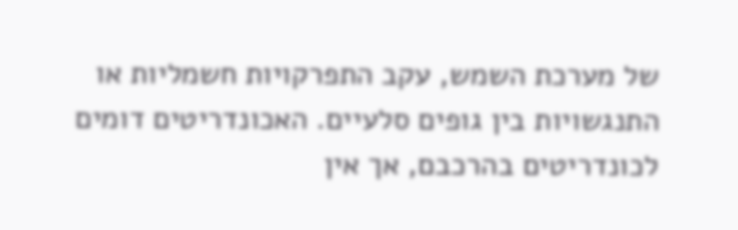של מערכת השמש, עקב התפרקויות חשמליות או התנגשויות בין גופים סלעיים. האכונדריטים דומים לכונדריטים בהרכבם, אך אין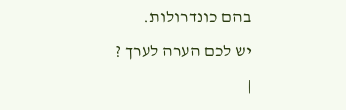בהם כונדרולות.
יש לכם הערה לערך ?
|